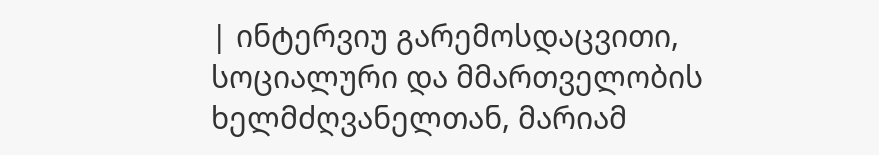| ინტერვიუ გარემოსდაცვითი, სოციალური და მმართველობის ხელმძღვანელთან, მარიამ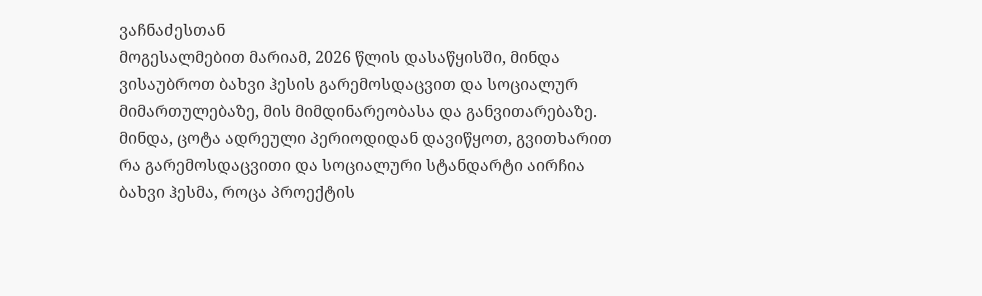ვაჩნაძესთან
მოგესალმებით მარიამ, 2026 წლის დასაწყისში, მინდა ვისაუბროთ ბახვი ჰესის გარემოსდაცვით და სოციალურ მიმართულებაზე, მის მიმდინარეობასა და განვითარებაზე. მინდა, ცოტა ადრეული პერიოდიდან დავიწყოთ, გვითხარით რა გარემოსდაცვითი და სოციალური სტანდარტი აირჩია ბახვი ჰესმა, როცა პროექტის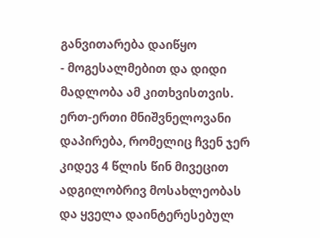განვითარება დაიწყო
- მოგესალმებით და დიდი მადლობა ამ კითხვისთვის. ერთ-ერთი მნიშვნელოვანი დაპირება, რომელიც ჩვენ ჯერ კიდევ 4 წლის წინ მივეცით ადგილობრივ მოსახლეობას და ყველა დაინტერესებულ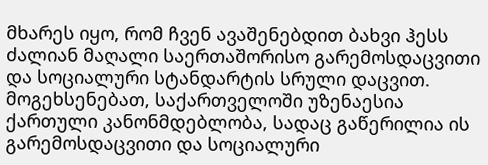მხარეს იყო, რომ ჩვენ ავაშენებდით ბახვი ჰესს ძალიან მაღალი საერთაშორისო გარემოსდაცვითი და სოციალური სტანდარტის სრული დაცვით. მოგეხსენებათ, საქართველოში უზენაესია ქართული კანონმდებლობა, სადაც გაწერილია ის გარემოსდაცვითი და სოციალური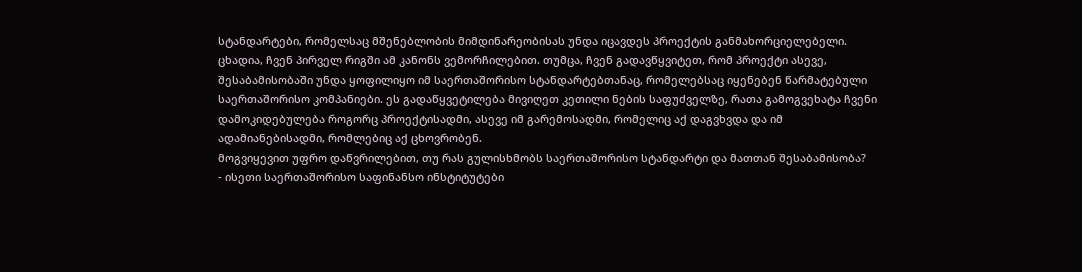სტანდარტები, რომელსაც მშენებლობის მიმდინარეობისას უნდა იცავდეს პროექტის განმახორციელებელი. ცხადია, ჩვენ პირველ რიგში ამ კანონს ვემორჩილებით. თუმცა, ჩვენ გადავწყვიტეთ, რომ პროექტი ასევე, შესაბამისობაში უნდა ყოფილიყო იმ საერთაშორისო სტანდარტებთანაც, რომელებსაც იყენებენ წარმატებული საერთაშორისო კომპანიები. ეს გადაწყვეტილება მივიღეთ კეთილი ნების საფუძველზე, რათა გამოგვეხატა ჩვენი დამოკიდებულება როგორც პროექტისადმი, ასევე იმ გარემოსადმი, რომელიც აქ დაგვხვდა და იმ ადამიანებისადმი, რომლებიც აქ ცხოვრობენ.
მოგვიყევით უფრო დაწვრილებით, თუ რას გულისხმობს საერთაშორისო სტანდარტი და მათთან შესაბამისობა?
- ისეთი საერთაშორისო საფინანსო ინსტიტუტები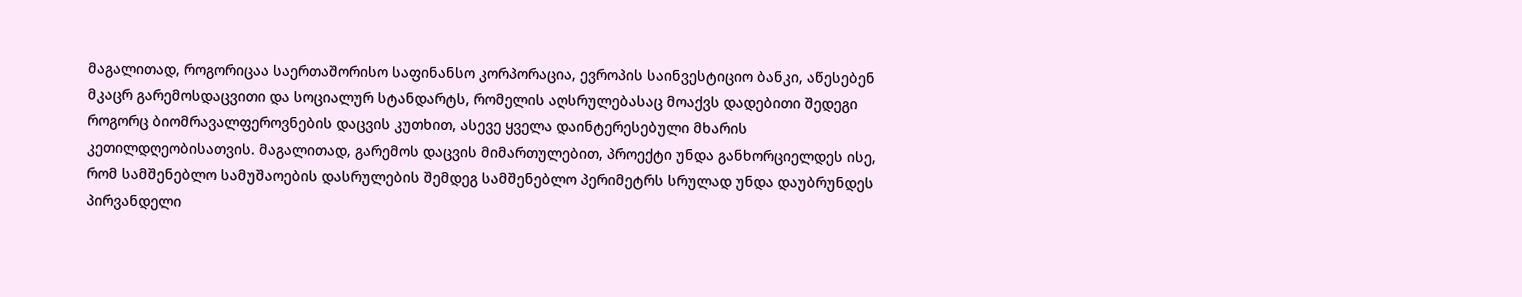მაგალითად, როგორიცაა საერთაშორისო საფინანსო კორპორაცია, ევროპის საინვესტიციო ბანკი, აწესებენ მკაცრ გარემოსდაცვითი და სოციალურ სტანდარტს, რომელის აღსრულებასაც მოაქვს დადებითი შედეგი როგორც ბიომრავალფეროვნების დაცვის კუთხით, ასევე ყველა დაინტერესებული მხარის კეთილდღეობისათვის. მაგალითად, გარემოს დაცვის მიმართულებით, პროექტი უნდა განხორციელდეს ისე, რომ სამშენებლო სამუშაოების დასრულების შემდეგ სამშენებლო პერიმეტრს სრულად უნდა დაუბრუნდეს პირვანდელი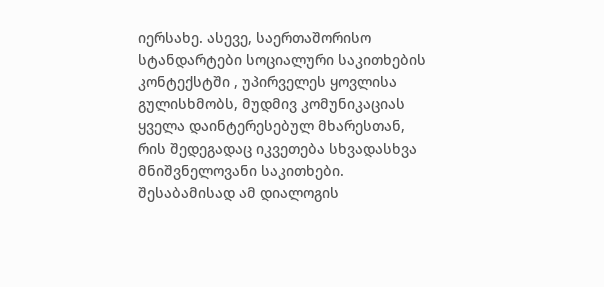იერსახე. ასევე, საერთაშორისო სტანდარტები სოციალური საკითხების კონტექსტში , უპირველეს ყოვლისა გულისხმობს, მუდმივ კომუნიკაციას ყველა დაინტერესებულ მხარესთან, რის შედეგადაც იკვეთება სხვადასხვა მნიშვნელოვანი საკითხები. შესაბამისად ამ დიალოგის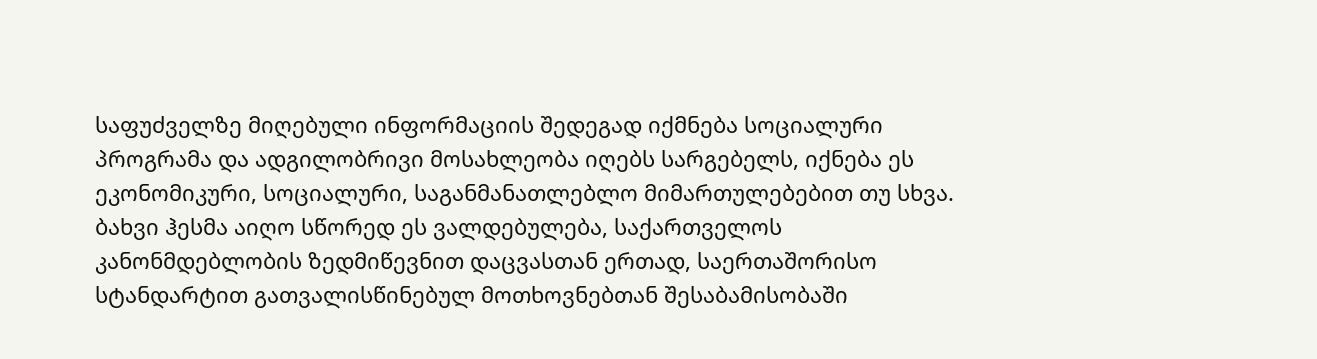საფუძველზე მიღებული ინფორმაციის შედეგად იქმნება სოციალური პროგრამა და ადგილობრივი მოსახლეობა იღებს სარგებელს, იქნება ეს ეკონომიკური, სოციალური, საგანმანათლებლო მიმართულებებით თუ სხვა. ბახვი ჰესმა აიღო სწორედ ეს ვალდებულება, საქართველოს კანონმდებლობის ზედმიწევნით დაცვასთან ერთად, საერთაშორისო სტანდარტით გათვალისწინებულ მოთხოვნებთან შესაბამისობაში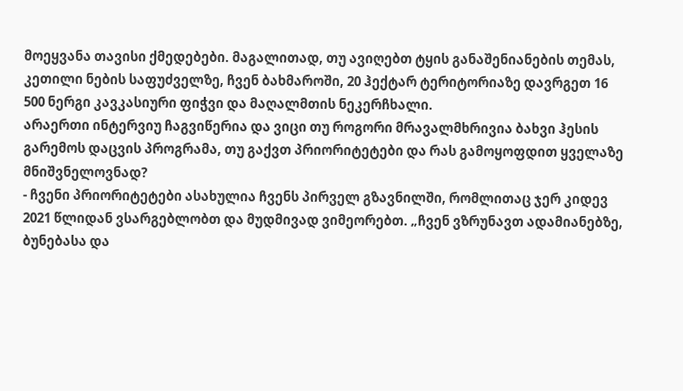მოეყვანა თავისი ქმედებები. მაგალითად, თუ ავიღებთ ტყის განაშენიანების თემას, კეთილი ნების საფუძველზე, ჩვენ ბახმაროში, 20 ჰექტარ ტერიტორიაზე დავრგეთ 16 500 ნერგი კავკასიური ფიჭვი და მაღალმთის ნეკერჩხალი.
არაერთი ინტერვიუ ჩაგვიწერია და ვიცი თუ როგორი მრავალმხრივია ბახვი ჰესის გარემოს დაცვის პროგრამა, თუ გაქვთ პრიორიტეტები და რას გამოყოფდით ყველაზე მნიშვნელოვნად?
- ჩვენი პრიორიტეტები ასახულია ჩვენს პირველ გზავნილში, რომლითაც ჯერ კიდევ 2021 წლიდან ვსარგებლობთ და მუდმივად ვიმეორებთ. „ჩვენ ვზრუნავთ ადამიანებზე, ბუნებასა და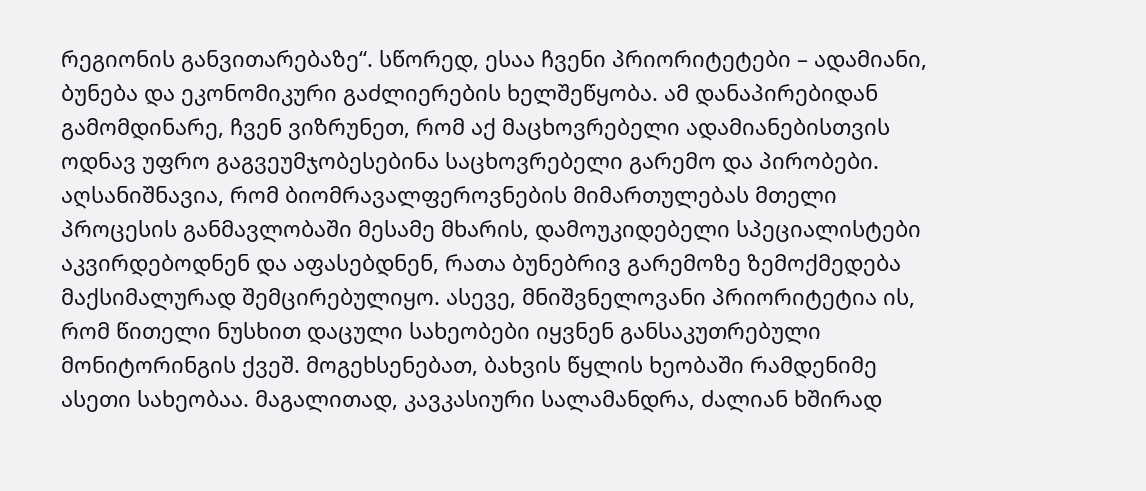რეგიონის განვითარებაზე“. სწორედ, ესაა ჩვენი პრიორიტეტები – ადამიანი, ბუნება და ეკონომიკური გაძლიერების ხელშეწყობა. ამ დანაპირებიდან გამომდინარე, ჩვენ ვიზრუნეთ, რომ აქ მაცხოვრებელი ადამიანებისთვის ოდნავ უფრო გაგვეუმჯობესებინა საცხოვრებელი გარემო და პირობები. აღსანიშნავია, რომ ბიომრავალფეროვნების მიმართულებას მთელი პროცესის განმავლობაში მესამე მხარის, დამოუკიდებელი სპეციალისტები აკვირდებოდნენ და აფასებდნენ, რათა ბუნებრივ გარემოზე ზემოქმედება მაქსიმალურად შემცირებულიყო. ასევე, მნიშვნელოვანი პრიორიტეტია ის, რომ წითელი ნუსხით დაცული სახეობები იყვნენ განსაკუთრებული მონიტორინგის ქვეშ. მოგეხსენებათ, ბახვის წყლის ხეობაში რამდენიმე ასეთი სახეობაა. მაგალითად, კავკასიური სალამანდრა, ძალიან ხშირად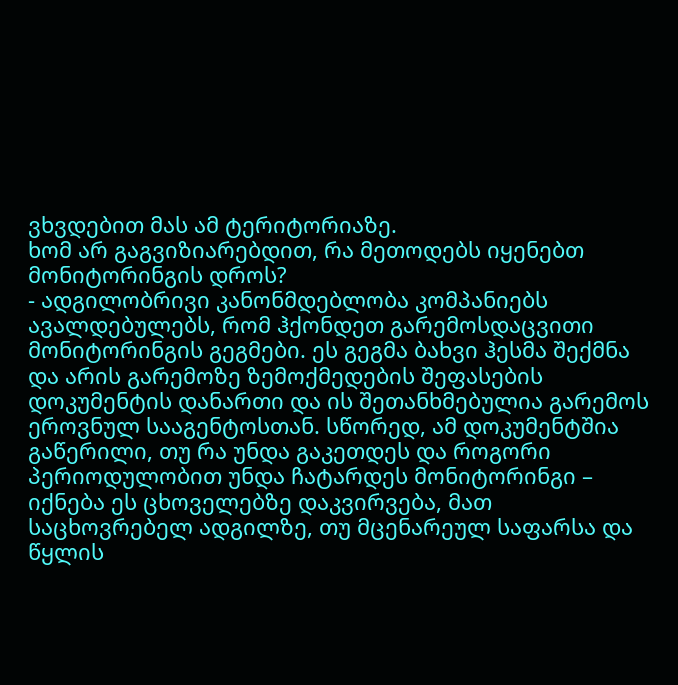ვხვდებით მას ამ ტერიტორიაზე.
ხომ არ გაგვიზიარებდით, რა მეთოდებს იყენებთ მონიტორინგის დროს?
- ადგილობრივი კანონმდებლობა კომპანიებს ავალდებულებს, რომ ჰქონდეთ გარემოსდაცვითი მონიტორინგის გეგმები. ეს გეგმა ბახვი ჰესმა შექმნა და არის გარემოზე ზემოქმედების შეფასების დოკუმენტის დანართი და ის შეთანხმებულია გარემოს ეროვნულ სააგენტოსთან. სწორედ, ამ დოკუმენტშია გაწერილი, თუ რა უნდა გაკეთდეს და როგორი პერიოდულობით უნდა ჩატარდეს მონიტორინგი – იქნება ეს ცხოველებზე დაკვირვება, მათ საცხოვრებელ ადგილზე, თუ მცენარეულ საფარსა და წყლის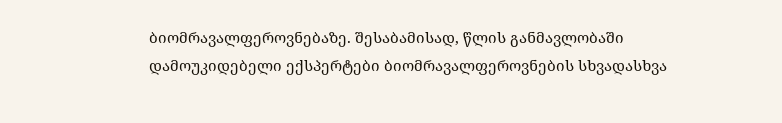ბიომრავალფეროვნებაზე. შესაბამისად, წლის განმავლობაში დამოუკიდებელი ექსპერტები ბიომრავალფეროვნების სხვადასხვა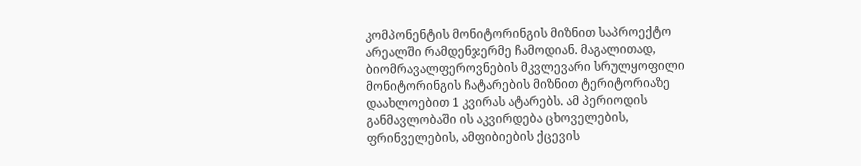კომპონენტის მონიტორინგის მიზნით საპროექტო არეალში რამდენჯერმე ჩამოდიან. მაგალითად, ბიომრავალფეროვნების მკვლევარი სრულყოფილი მონიტორინგის ჩატარების მიზნით ტერიტორიაზე დაახლოებით 1 კვირას ატარებს. ამ პერიოდის განმავლობაში ის აკვირდება ცხოველების, ფრინველების, ამფიბიების ქცევის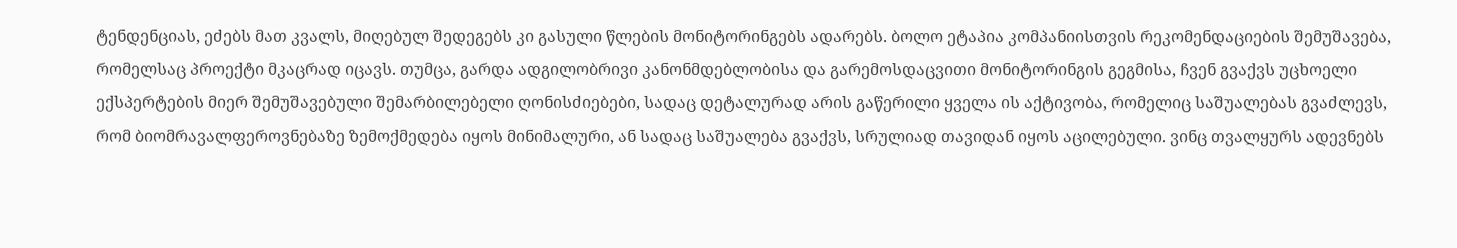ტენდენციას, ეძებს მათ კვალს, მიღებულ შედეგებს კი გასული წლების მონიტორინგებს ადარებს. ბოლო ეტაპია კომპანიისთვის რეკომენდაციების შემუშავება, რომელსაც პროექტი მკაცრად იცავს. თუმცა, გარდა ადგილობრივი კანონმდებლობისა და გარემოსდაცვითი მონიტორინგის გეგმისა, ჩვენ გვაქვს უცხოელი ექსპერტების მიერ შემუშავებული შემარბილებელი ღონისძიებები, სადაც დეტალურად არის გაწერილი ყველა ის აქტივობა, რომელიც საშუალებას გვაძლევს, რომ ბიომრავალფეროვნებაზე ზემოქმედება იყოს მინიმალური, ან სადაც საშუალება გვაქვს, სრულიად თავიდან იყოს აცილებული. ვინც თვალყურს ადევნებს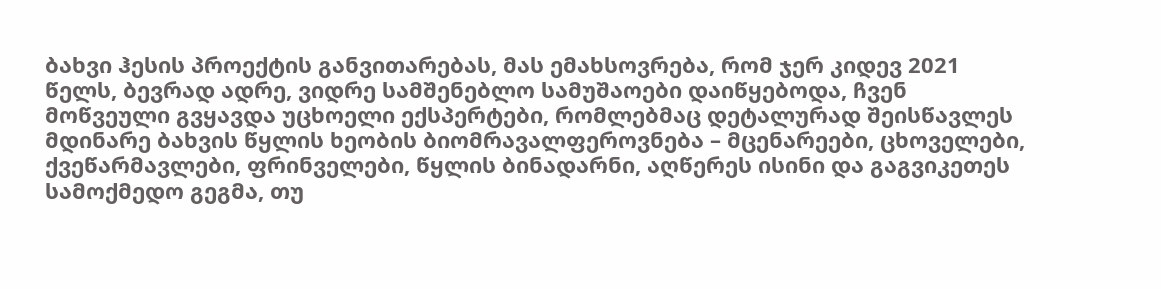ბახვი ჰესის პროექტის განვითარებას, მას ემახსოვრება, რომ ჯერ კიდევ 2021 წელს, ბევრად ადრე, ვიდრე სამშენებლო სამუშაოები დაიწყებოდა, ჩვენ მოწვეული გვყავდა უცხოელი ექსპერტები, რომლებმაც დეტალურად შეისწავლეს მდინარე ბახვის წყლის ხეობის ბიომრავალფეროვნება – მცენარეები, ცხოველები, ქვეწარმავლები, ფრინველები, წყლის ბინადარნი, აღწერეს ისინი და გაგვიკეთეს სამოქმედო გეგმა, თუ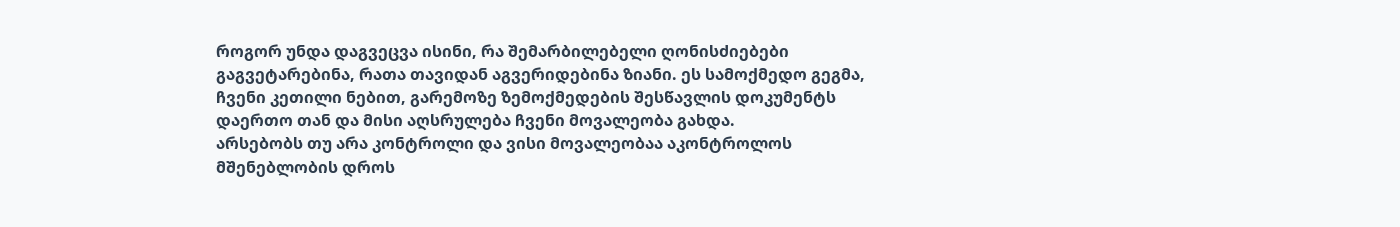როგორ უნდა დაგვეცვა ისინი, რა შემარბილებელი ღონისძიებები გაგვეტარებინა, რათა თავიდან აგვერიდებინა ზიანი. ეს სამოქმედო გეგმა, ჩვენი კეთილი ნებით, გარემოზე ზემოქმედების შესწავლის დოკუმენტს დაერთო თან და მისი აღსრულება ჩვენი მოვალეობა გახდა.
არსებობს თუ არა კონტროლი და ვისი მოვალეობაა აკონტროლოს მშენებლობის დროს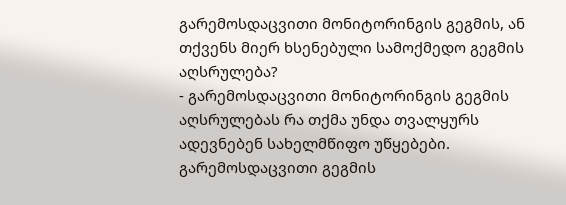გარემოსდაცვითი მონიტორინგის გეგმის, ან თქვენს მიერ ხსენებული სამოქმედო გეგმის აღსრულება?
- გარემოსდაცვითი მონიტორინგის გეგმის აღსრულებას რა თქმა უნდა თვალყურს ადევნებენ სახელმწიფო უწყებები. გარემოსდაცვითი გეგმის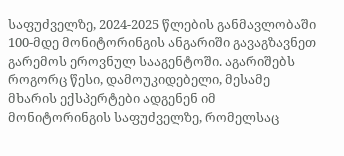საფუძველზე, 2024-2025 წლების განმავლობაში 100-მდე მონიტორინგის ანგარიში გავაგზავნეთ გარემოს ეროვნულ სააგენტოში. აგარიშებს როგორც წესი, დამოუკიდებელი, მესამე მხარის ექსპერტები ადგენენ იმ მონიტორინგის საფუძველზე, რომელსაც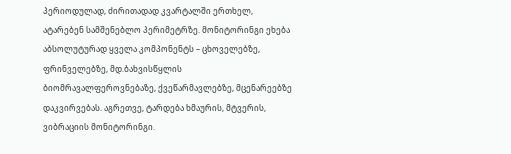პერიოდულად, ძირითადად კვარტალში ერთხელ, ატარებენ სამშენებლო პერიმეტრზე. მონიტორინგი ეხება აბსოლუტურად ყველა კომპონენტს – ცხოველებზე, ფრინველებზე, მდ.ბახვისწყლის ბიომრავალფეროვნებაზე, ქვეწარმავლებზე, მცენარეებზე დაკვირვებას. აგრეთვე, ტარდება ხმაურის, მტვერის, ვიბრაციის მონიტორინგი.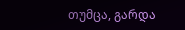თუმცა, გარდა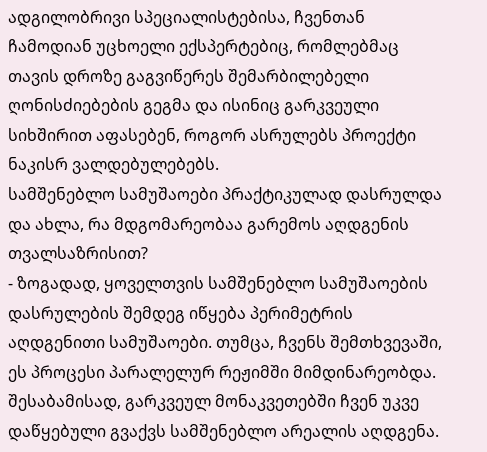ადგილობრივი სპეციალისტებისა, ჩვენთან ჩამოდიან უცხოელი ექსპერტებიც, რომლებმაც თავის დროზე გაგვიწერეს შემარბილებელი ღონისძიებების გეგმა და ისინიც გარკვეული სიხშირით აფასებენ, როგორ ასრულებს პროექტი ნაკისრ ვალდებულებებს.
სამშენებლო სამუშაოები პრაქტიკულად დასრულდა და ახლა, რა მდგომარეობაა გარემოს აღდგენის თვალსაზრისით?
- ზოგადად, ყოველთვის სამშენებლო სამუშაოების დასრულების შემდეგ იწყება პერიმეტრის აღდგენითი სამუშაოები. თუმცა, ჩვენს შემთხვევაში, ეს პროცესი პარალელურ რეჟიმში მიმდინარეობდა. შესაბამისად, გარკვეულ მონაკვეთებში ჩვენ უკვე დაწყებული გვაქვს სამშენებლო არეალის აღდგენა.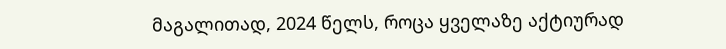მაგალითად, 2024 წელს, როცა ყველაზე აქტიურად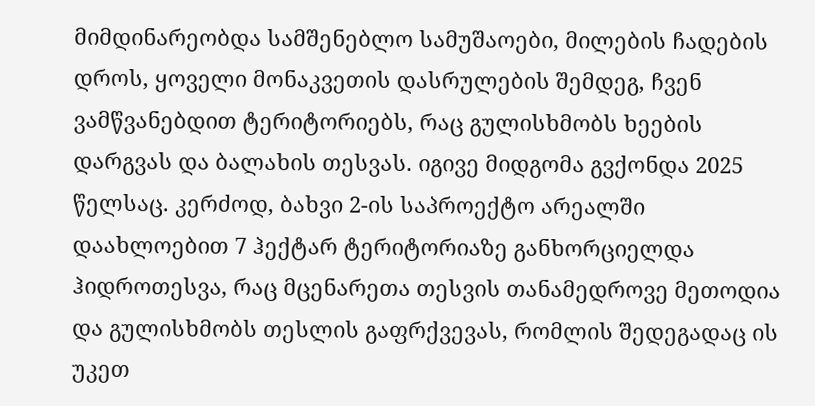მიმდინარეობდა სამშენებლო სამუშაოები, მილების ჩადების დროს, ყოველი მონაკვეთის დასრულების შემდეგ, ჩვენ ვამწვანებდით ტერიტორიებს, რაც გულისხმობს ხეების დარგვას და ბალახის თესვას. იგივე მიდგომა გვქონდა 2025 წელსაც. კერძოდ, ბახვი 2-ის საპროექტო არეალში დაახლოებით 7 ჰექტარ ტერიტორიაზე განხორციელდა ჰიდროთესვა, რაც მცენარეთა თესვის თანამედროვე მეთოდია და გულისხმობს თესლის გაფრქვევას, რომლის შედეგადაც ის უკეთ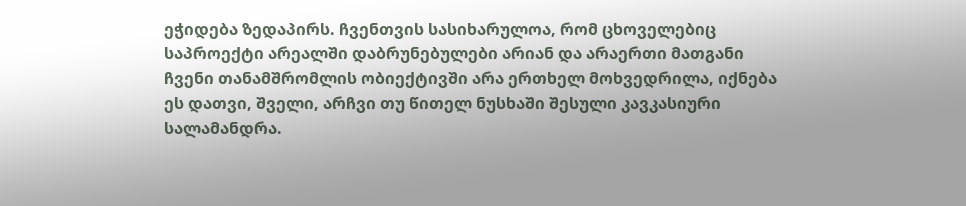ეჭიდება ზედაპირს. ჩვენთვის სასიხარულოა, რომ ცხოველებიც საპროექტი არეალში დაბრუნებულები არიან და არაერთი მათგანი ჩვენი თანამშრომლის ობიექტივში არა ერთხელ მოხვედრილა, იქნება ეს დათვი, შველი, არჩვი თუ წითელ ნუსხაში შესული კავკასიური სალამანდრა.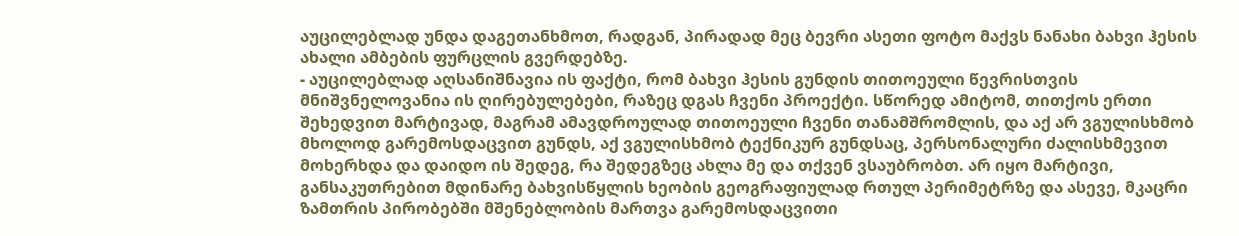აუცილებლად უნდა დაგეთანხმოთ, რადგან, პირადად მეც ბევრი ასეთი ფოტო მაქვს ნანახი ბახვი ჰესის ახალი ამბების ფურცლის გვერდებზე.
- აუცილებლად აღსანიშნავია ის ფაქტი, რომ ბახვი ჰესის გუნდის თითოეული წევრისთვის მნიშვნელოვანია ის ღირებულებები, რაზეც დგას ჩვენი პროექტი. სწორედ ამიტომ, თითქოს ერთი შეხედვით მარტივად, მაგრამ ამავდროულად თითოეული ჩვენი თანამშრომლის, და აქ არ ვგულისხმობ მხოლოდ გარემოსდაცვით გუნდს, აქ ვგულისხმობ ტექნიკურ გუნდსაც, პერსონალური ძალისხმევით მოხერხდა და დაიდო ის შედეგ, რა შედეგზეც ახლა მე და თქვენ ვსაუბრობთ. არ იყო მარტივი, განსაკუთრებით მდინარე ბახვისწყლის ხეობის გეოგრაფიულად რთულ პერიმეტრზე და ასევე, მკაცრი ზამთრის პირობებში მშენებლობის მართვა გარემოსდაცვითი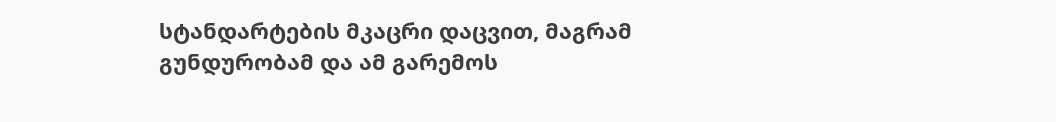სტანდარტების მკაცრი დაცვით, მაგრამ გუნდურობამ და ამ გარემოს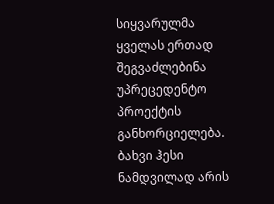სიყვარულმა ყველას ერთად შეგვაძლებინა უპრეცედენტო პროექტის განხორციელება. ბახვი ჰესი ნამდვილად არის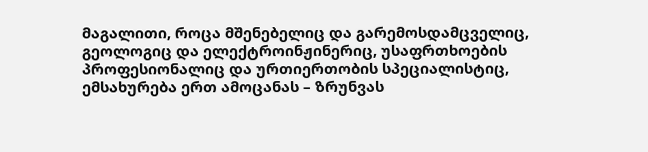მაგალითი, როცა მშენებელიც და გარემოსდამცველიც, გეოლოგიც და ელექტროინჟინერიც, უსაფრთხოების პროფესიონალიც და ურთიერთობის სპეციალისტიც, ემსახურება ერთ ამოცანას – ზრუნვას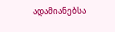ადამიანებსა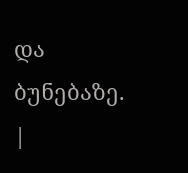და ბუნებაზე.
|